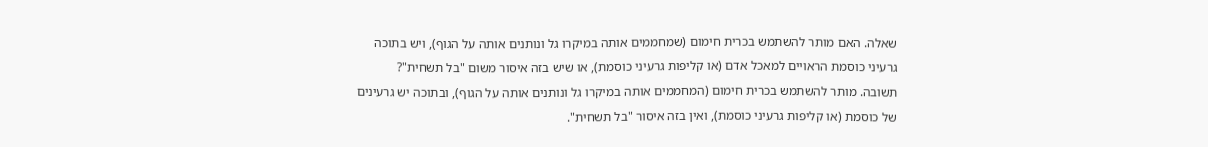שאלה. האם מותר להשתמש בכרית חימום (שמחממים אותה במיקרו גל ונותנים אותה על הגוף), ויש בתוכה גרעיני כוסמת הראויים למאכל אדם (או קליפות גרעיני כוסמת), או שיש בזה איסור משום "בל תשחית"?
תשובה. מותר להשתמש בכרית חימום (המחממים אותה במיקרו גל ונותנים אותה על הגוף), ובתוכה יש גרעינים של כוסמת (או קליפות גרעיני כוסמת), ואין בזה איסור "בל תשחית".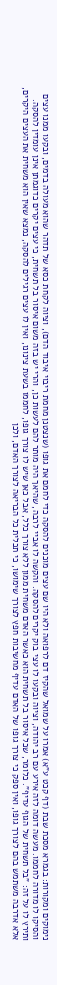נימוקים ומקורות: בגמרא מסכת שבת (דף קכט ע"א) אמרו על שמואל שהקיז דם לרפואה ולא היו שם עצים מוכנים להסקה כדי לחמם את גופו (שנצטנן מחמת ריבוי איבוד הדם), וציוה לקחת כסא של תדהר שהוא מעולה בדמים, ובקעו ממנו עצים והסיקו לו מדורה לחממו. מעשה דומה לזה אירע עם רב יהודה, וציוה ובקעו לו עצי בוק יקרים להסקה. והקשה לו אביי לרבה, שהיאך היה מותר להם לעשות כן, והרי יש בזה משום איסור בל תשחית, כי עצים יקרים כדוגמתן אינן עומדין להסקה. ותירץ לו על זה: "בל תשחית של הגוף עדיף". כלומר, שכל איסור בל תשחית הוא כאשר האדם משחית ממון ללא צורך כלל, אבל כאן שיש לו צורך גופו, לחממו בשעת צינונו, ואין לו עצים רגילים להסקה, נמצא שאין הוא משחית את העצים היקרים, אלא אדרבה משתמש בהם לצורך גופו, ואין ספק כי צורך גופו של האדם עדיף מחשיבות חפץ לצורך שימושו, כי תכלית כל הבריאה לצורך האדם, ולכן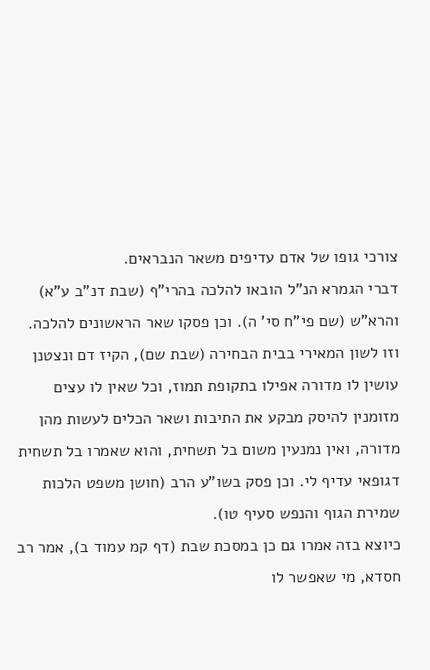צורכי גופו של אדם עדיפים משאר הנבראים.
דברי הגמרא הנ"ל הובאו להלכה בהרי"ף (שבת דנ"ב ע"א) והרא"ש (שם פי"ח סי' ה). וכן פסקו שאר הראשונים להלכה. וזו לשון המאירי בבית הבחירה (שבת שם), הקיז דם ונצטנן עושין לו מדורה אפילו בתקופת תמוז, וכל שאין לו עצים מזומנין להיסק מבקע את התיבות ושאר הכלים לעשות מהן מדורה, ואין נמנעין משום בל תשחית, והוא שאמרו בל תשחית דגופאי עדיף לי. וכן פסק בשו"ע הרב (חושן משפט הלכות שמירת הגוף והנפש סעיף טו).
כיוצא בזה אמרו גם כן במסכת שבת (דף קמ עמוד ב), אמר רב חסדא, מי שאפשר לו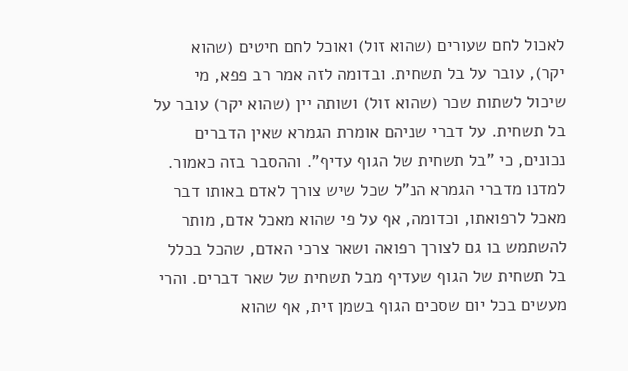לאכול לחם שעורים (שהוא זול) ואוכל לחם חיטים (שהוא יקר), עובר על בל תשחית. ובדומה לזה אמר רב פפא, מי שיכול לשתות שכר (שהוא זול) ושותה יין (שהוא יקר) עובר על בל תשחית. על דברי שניהם אומרת הגמרא שאין הדברים נכונים, כי "בל תשחית של הגוף עדיף". וההסבר בזה כאמור.
למדנו מדברי הגמרא הנ"ל שכל שיש צורך לאדם באותו דבר מאכל לרפואתו, וכדומה, אף על פי שהוא מאכל אדם, מותר להשתמש בו גם לצורך רפואה ושאר צרכי האדם, שהכל בכלל בל תשחית של הגוף שעדיף מבל תשחית של שאר דברים. והרי מעשים בכל יום שסכים הגוף בשמן זית, אף שהוא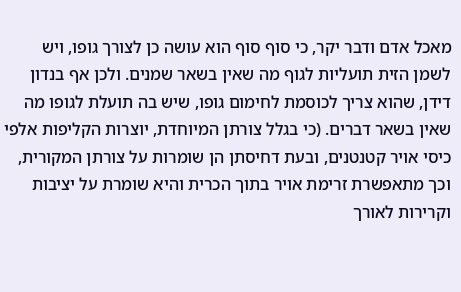מאכל אדם ודבר יקר, כי סוף סוף הוא עושה כן לצורך גופו, ויש לשמן הזית תועליות לגוף מה שאין בשאר שמנים. ולכן אף בנדון דידן, שהוא צריך לכוסמת לחימום גופו, שיש בה תועלת לגופו מה שאין בשאר דברים. (כי בגלל צורתן המיוחדת, יוצרות הקליפות אלפי כיסי אויר קטנטנים, ובעת דחיסתן הן שומרות על צורתן המקורית, וכך מתאפשרת זרימת אויר בתוך הכרית והיא שומרת על יציבות
וקרירות לאורך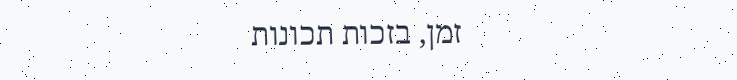זמן, בזכות תכונות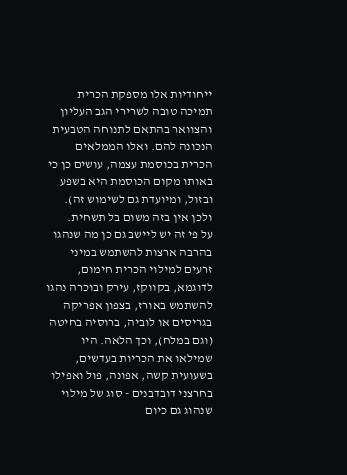ייחודיות אלו מספקת הכרית תמיכה טובה לשרירי הגב העליון
והצוואר בהתאם לתנוחה הטבעית הנכונה להם. ואלו הממלאים הכרית בכוסמת עצמה, עושים כן כי באותו מקום הכוסמת היא בשפע ובזול, ומיועדת גם לשימוש זה). ולכן אין בזה משום בל תשחית.
על פי זה יש ליישב גם כן מה שנהגו בהרבה ארצות להשתמש במיני זרעים למילוי הכרית חימום, לדוגמא, בקווקז, עירק ובוכרה נהגו להשתמש באורז, בצפון אפריקה בגריסים או לוביה, ברוסיה בחיטה (וגם במלח), וכך הלאה. היו שמילאו את הכריות בעדשים, בשעועית קשה, אפונה, פול ואפילו בחרצני דובדבנים - סוג של מילוי שנהוג גם כיום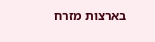בארצות מזרח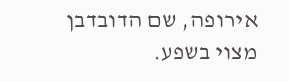אירופה, שם הדובדבן מצוי בשפע.